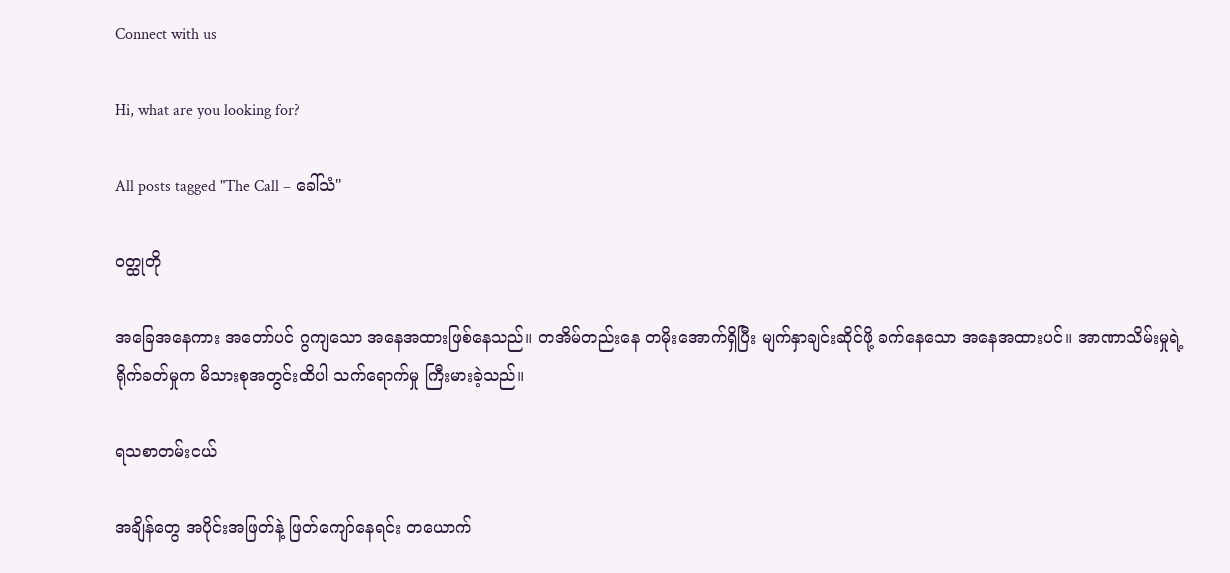Connect with us

Hi, what are you looking for?

All posts tagged "The Call – ခေါ်သံ"

ဝတ္ထုတို

အခြေအနေကား အတော်ပင် ဂွကျသော အနေအထားဖြစ်နေသည်။ တအိမ်တည်းနေ တမိုးအောက်ရှိပြီး မျက်နှာချင်းဆိုင်ဖို့ ခက်နေသော အနေအထားပင်။ အာဏာသိမ်းမှုရဲ့ ရိုက်ခတ်မှုက မိသားစုအတွင်းထိပါ သက်ရောက်မှု ကြီးမားခဲ့သည်။

ရသစာတမ်းငယ်

အချိန်တွေ အပိုင်းအဖြတ်နဲ့ ဖြတ်ကျော်နေရင်း တယောက်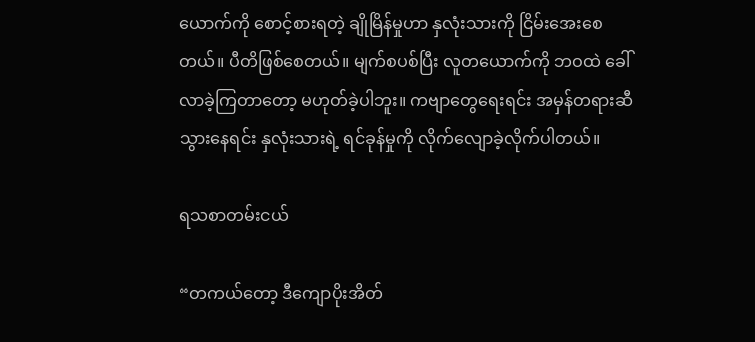ယောက်ကို စောင့်စားရတဲ့ ချိုမြိန်မှုဟာ နှလုံးသားကို ငြိမ်းအေးစေတယ်။ ပီတိဖြစ်စေတယ်။ မျက်စပစ်ပြီး လူတယောက်ကို ဘဝထဲ ခေါ်လာခဲ့ကြတာတော့ မဟုတ်ခဲ့ပါဘူး။ ကဗျာတွေရေးရင်း အမှန်တရားဆီ သွားနေရင်း နှလုံးသားရဲ့ ရင်ခုန်မှုကို လိုက်လျောခဲ့လိုက်ပါတယ်။

ရသစာတမ်းငယ်

“တကယ်တော့ ဒီကျောပိုးအိတ်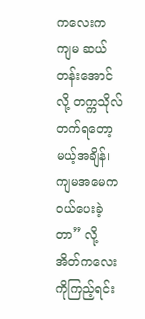ကလေးက ကျမ ဆယ်တန်းအောင်လို့ တက္ကသိုလ်တက်ရတော့မယ့်အချိန်၊ ကျမအမေက ဝယ်ပေးခဲ့တာ” လို့ အိတ်ကလေးကိုကြည့်ရင်း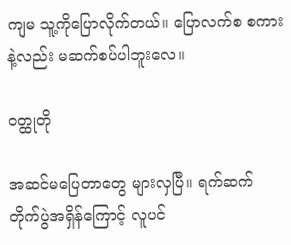ကျမ သူ့ကိုပြောလိုက်တယ်။ ပြောလက်စ စကားနဲ့လည်း မဆက်စပ်ပါဘူးလေ။

ဝတ္ထုတို

အဆင်မပြေတာတွေ များလှပြီ။ ရက်ဆက် တိုက်ပွဲအရှိန်ကြောင့် လူပင်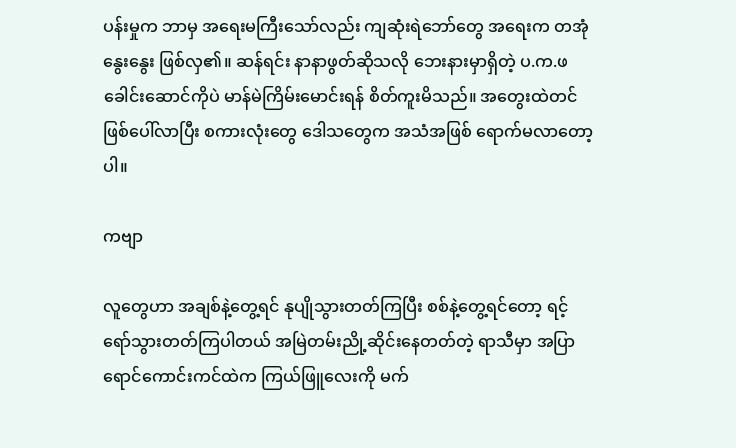ပန်းမှုက ဘာမှ အရေးမကြီးသော်လည်း ကျဆုံးရဲဘော်တွေ အရေးက တအုံနွေးနွေး ဖြစ်လှ၏။ ဆန်ရင်း နာနာဖွတ်ဆိုသလို ဘေးနားမှာရှိတဲ့ ပ.က.ဖ ခေါင်းဆောင်ကိုပဲ မာန်မဲကြိမ်းမောင်းရန် စိတ်ကူးမိသည်။ အတွေးထဲတင် ဖြစ်ပေါ်လာပြီး စကားလုံးတွေ ဒေါသတွေက အသံအဖြစ် ရောက်မလာတော့ပါ။

ကဗျာ

လူတွေဟာ အချစ်နဲ့တွေ့ရင် နုပျိုသွားတတ်ကြပြီး စစ်နဲ့တွေ့ရင်တော့ ရင့်ရော်သွားတတ်ကြပါတယ် အမြဲတမ်းညို့ဆိုင်းနေတတ်တဲ့ ရာသီမှာ အပြာရောင်ကောင်းကင်ထဲက ကြယ်ဖြူလေးကို မက်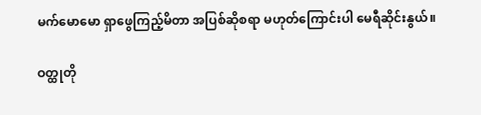မက်မောမော ရှာဖွေကြည့်မိတာ အပြစ်ဆိုစရာ မဟုတ်ကြောင်းပါ မေရီဆိုင်းနွယ်။

ဝတ္ထုတို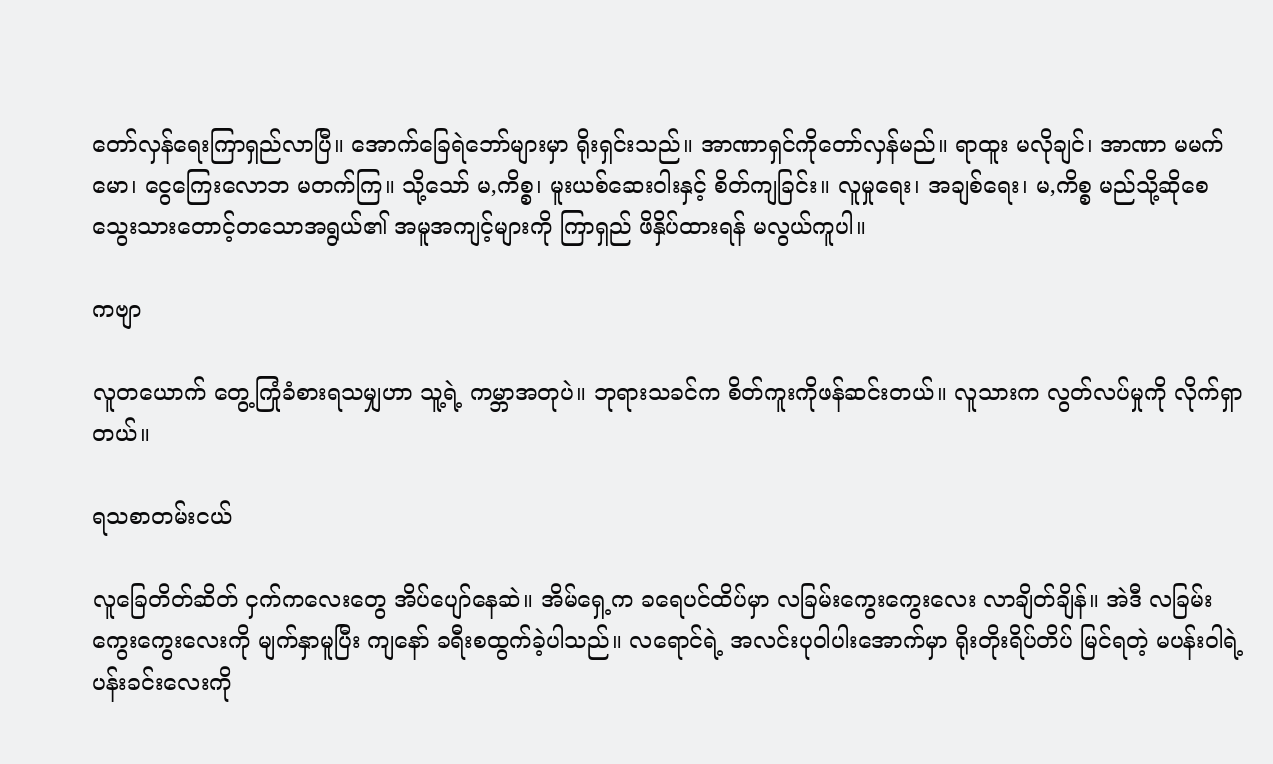တော်လှန်ရေးကြာရှည်လာပြီ။ အောက်ခြေရဲဘော်များမှာ ရိုးရှင်းသည်။ အာဏာရှင်ကိုတော်လှန်မည်။ ရာထူး မလိုချင်၊ အာဏာ မမက်မော၊ ငွေကြေးလောဘ မတက်ကြ။ သို့သော် မ,ကိစ္စ၊ မူးယစ်ဆေးဝါးနှင့် စိတ်ကျခြင်း။ လူမှုရေး၊ အချစ်ရေး၊ မ,ကိစ္စ မည်သို့ဆိုစေ သွေးသားတောင့်တသောအရွယ်၏ အမူအကျင့်များကို ကြာရှည် ဖိနှိပ်ထားရန် မလွယ်ကူပါ။

ကဗျာ

လူတယောက် တွေ့ကြုံခံစားရသမျှဟာ သူ့ရဲ့ ကမ္ဘာအတုပဲ။ ဘုရားသခင်က စိတ်ကူးကိုဖန်ဆင်းတယ်။ လူသားက လွတ်လပ်မှုကို လိုက်ရှာတယ်။

ရသစာတမ်းငယ်

လူခြေတိတ်ဆိတ် ငှက်ကလေးတွေ အိပ်ပျော်နေဆဲ။ အိမ်ရှေ့က ခရေပင်ထိပ်မှာ လခြမ်းကွေးကွေးလေး လာချိတ်ချိန်။ အဲဒီ လခြမ်းကွေးကွေးလေးကို မျက်နှာမူပြီး ကျနော် ခရီးစထွက်ခဲ့ပါသည်။ လရောင်ရဲ့ အလင်းပုဝါပါးအောက်မှာ ရိုးတိုးရိပ်တိပ် မြင်ရတဲ့ မပန်းဝါရဲ့ ပန်းခင်းလေးကို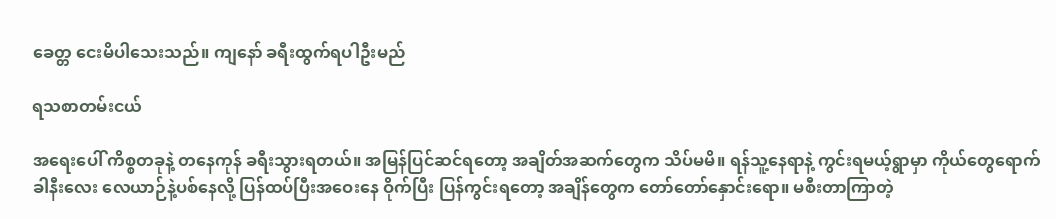ခေတ္တ ငေးမိပါသေးသည်။ ကျနော် ခရီးထွက်ရပါဦးမည်

ရသစာတမ်းငယ်

အရေးပေါ် ကိစ္စတခုနဲ့ တနေကုန် ခရီးသွားရတယ်။ အမြန်ပြင်ဆင်ရတော့ အချိတ်အဆက်တွေက သိပ်မမိ။ ရန်သူ့နေရာနဲ့ ကွင်းရမယ့်ရွာမှာ ကိုယ်တွေရောက်ခါနီးလေး လေယာဉ်နဲ့ပစ်နေလို့ ပြန်ထပ်ပြီးအဝေးနေ ဝိုက်ပြီး ပြန်ကွင်းရတော့ အချိန်တွေက တော်တော်နှောင်းရော။ မစီးတာကြာတဲ့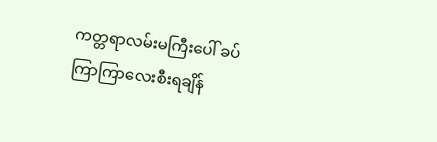ကတ္တရာလမ်းမကြီးပေါ် ခပ်ကြာကြာလေးစီးရချိန်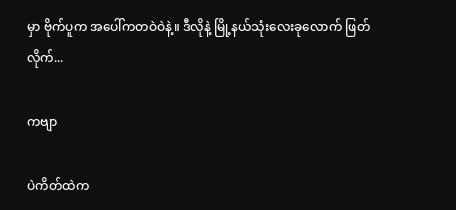မှာ ဗိုက်ပူက အပေါ်ကတဝဲဝဲနဲ့။ ဒီလိုနဲ့ မြို့နယ်သုံးလေးခုလောက် ဖြတ်လိုက်...

ကဗျာ

ပဲကိတ်ထဲက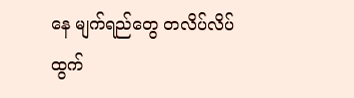နေ မျက်ရည်တွေ တလိပ်လိပ် ထွက်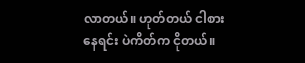လာတယ်။ ဟုတ်တယ် ငါစားနေရင်း ပဲကိတ်က ငိုတယ်။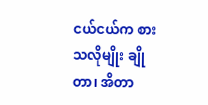ငယ်ငယ်က စားသလိုမျိုး ချိုတာ၊ အိတာ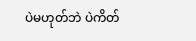ပဲမဟုတ်ဘဲ ပဲကိတ်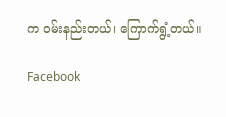က ဝမ်းနည်းတယ်၊ ကြောက်ရွံ့တယ်။

Facebook